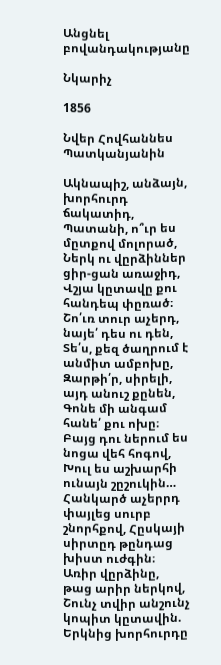Անցնել բովանդակությանը

Նկարիչ

1856

Նվեր Հովհաննես Պատկանյանին

Ակնապիշ, անձայն, խորհուրդ ճակատիդ, Պատանի, ո՞ւր ես մըտքով մոլորած, Ներկ ու վըրձիններ ցիր-ցան առաջիդ, Վշյա կըտավը քու հանդեպ փըռած։ Շո՛ւռ տուր աչերդ, նայե՛ դես ու դեն, Տե՛ս, քեզ ծաղրում է անմիտ ամբոխը, Զարթի՛ր, սիրելի, այդ անուշ քընեն, Գոնե մի անգամ հանե՛ քու ոխը։ Բայց դու ներում ես նոցա վեհ հոգով, Խուլ ես աշխարհի ունայն շըշուկին… Հանկարծ աչերրդ փայլեց սուրբ շնորհքով, Հըսկայի սիրտըդ թընդաց խիստ ուժգին։ Առիր վըրձինը, թաց արիր ներկով, Շունչ տվիր անշունչ կոպիտ կըտավին. Երկնից խորհուրդը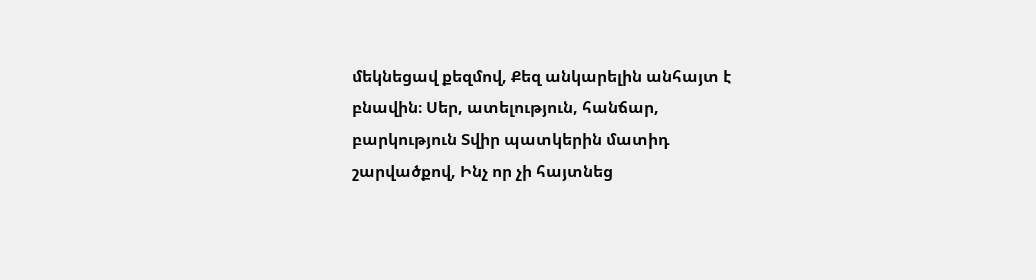մեկնեցավ քեզմով, Քեզ անկարելին անհայտ է բնավին։ Սեր, ատելություն, հանճար, բարկություն Տվիր պատկերին մատիդ շարվածքով, Ինչ որ չի հայտնեց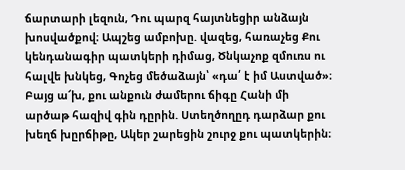ճարտարի լեզուն, Դու պարզ հայտնեցիր անձայն խոսվածքով։ Ապշեց ամբոխը. վազեց, հառաչեց Քու կենդանագիր պատկերի դիմաց, Ծնկաչոք զմուռս ու հալվե խնկեց, Գոչեց մեծաձայն՝ «դա՛ է իմ Աստված»։ Բայց ա՜խ, քու անքուն ժամերու ճիգը Հանի մի արծաթ հազիվ գին դըրին. Ստեղծողըդ դարձար քու խեղճ խըրճիթը, Ակեր շարեցին շուրջ քու պատկերին։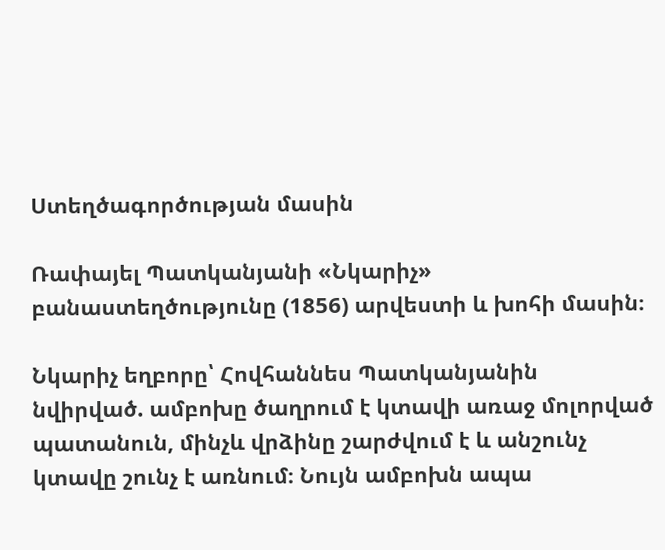Ստեղծագործության մասին

Ռափայել Պատկանյանի «Նկարիչ» բանաստեղծությունը (1856) արվեստի և խոհի մասին։

Նկարիչ եղբորը՝ Հովհաննես Պատկանյանին նվիրված. ամբոխը ծաղրում է կտավի առաջ մոլորված պատանուն, մինչև վրձինը շարժվում է և անշունչ կտավը շունչ է առնում։ Նույն ամբոխն ապա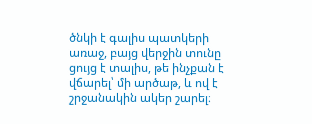ծնկի է գալիս պատկերի առաջ, բայց վերջին տունը ցույց է տալիս, թե ինչքան է վճարել՝ մի արծաթ, և ով է շրջանակին ակեր շարել։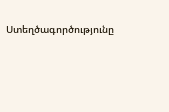Ստեղծագործությունը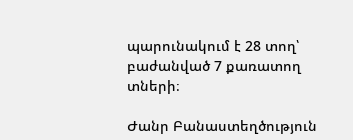պարունակում է 28 տող՝ բաժանված 7 քառատող տների։

Ժանր Բանաստեղծություն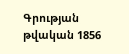Գրության թվական 1856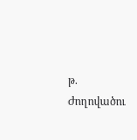թ.
Ժողովածու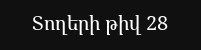Տողերի թիվ 28